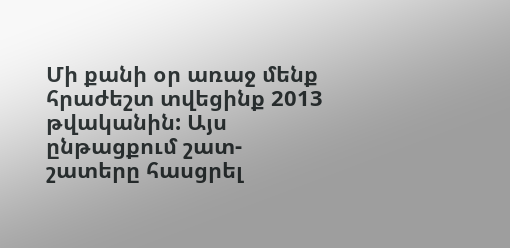Մի քանի օր առաջ մենք հրաժեշտ տվեցինք 2013 թվականին: Այս ընթացքում շատ-շատերը հասցրել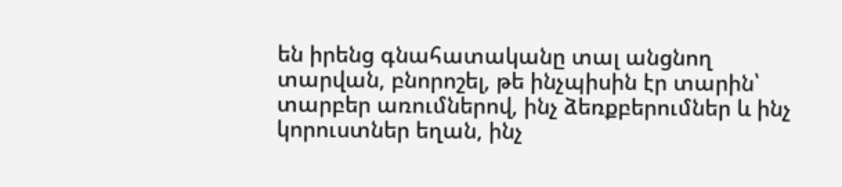են իրենց գնահատականը տալ անցնող տարվան, բնորոշել, թե ինչպիսին էր տարին՝ տարբեր առումներով, ինչ ձեռքբերումներ և ինչ կորուստներ եղան, ինչ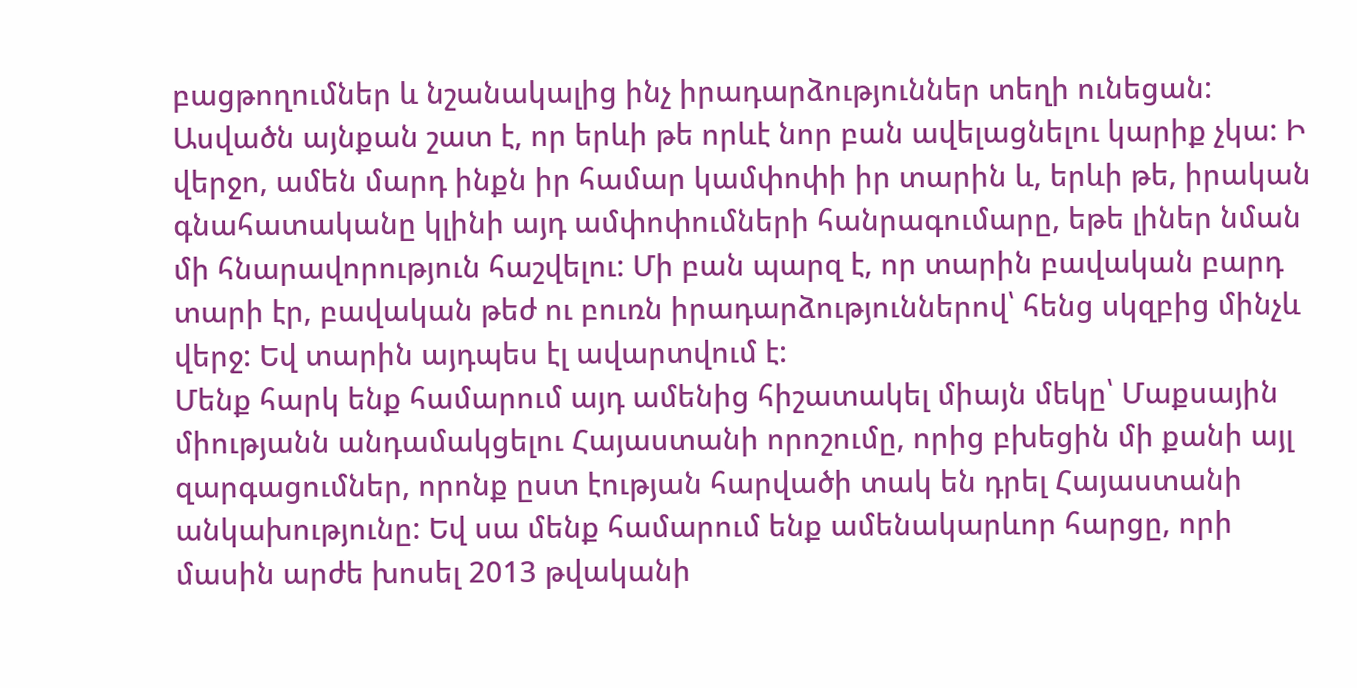բացթողումներ և նշանակալից ինչ իրադարձություններ տեղի ունեցան:
Ասվածն այնքան շատ է, որ երևի թե որևէ նոր բան ավելացնելու կարիք չկա: Ի վերջո, ամեն մարդ ինքն իր համար կամփոփի իր տարին և, երևի թե, իրական գնահատականը կլինի այդ ամփոփումների հանրագումարը, եթե լիներ նման մի հնարավորություն հաշվելու: Մի բան պարզ է, որ տարին բավական բարդ տարի էր, բավական թեժ ու բուռն իրադարձություններով՝ հենց սկզբից մինչև վերջ: Եվ տարին այդպես էլ ավարտվում է:
Մենք հարկ ենք համարում այդ ամենից հիշատակել միայն մեկը՝ Մաքսային միությանն անդամակցելու Հայաստանի որոշումը, որից բխեցին մի քանի այլ զարգացումներ, որոնք ըստ էության հարվածի տակ են դրել Հայաստանի անկախությունը: Եվ սա մենք համարում ենք ամենակարևոր հարցը, որի մասին արժե խոսել 2013 թվականի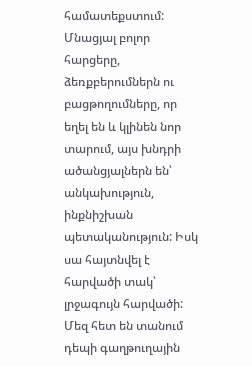համատեքստում: Մնացյալ բոլոր հարցերը, ձեռքբերումներն ու բացթողումները, որ եղել են և կլինեն նոր տարում, այս խնդրի ածանցյալներն են՝ անկախություն, ինքնիշխան պետականություն: Իսկ սա հայտնվել է հարվածի տակ՝ լրջագույն հարվածի: Մեզ հետ են տանում դեպի գաղթուղային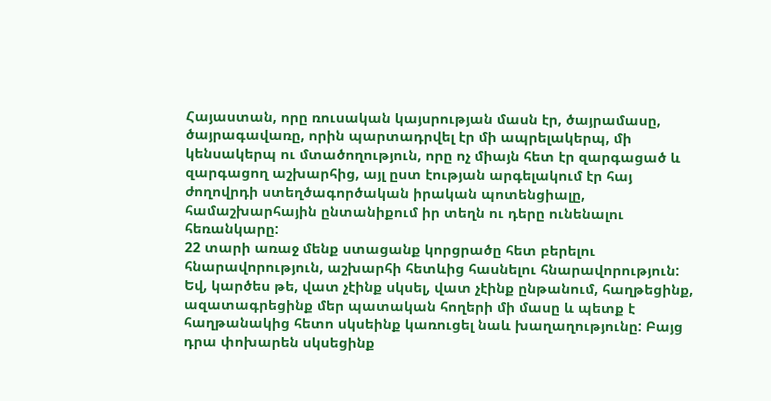Հայաստան, որը ռուսական կայսրության մասն էր, ծայրամասը, ծայրագավառը, որին պարտադրվել էր մի ապրելակերպ, մի կենսակերպ ու մտածողություն, որը ոչ միայն հետ էր զարգացած և զարգացող աշխարհից, այլ ըստ էության արգելակում էր հայ ժողովրդի ստեղծագործական իրական պոտենցիալը, համաշխարհային ընտանիքում իր տեղն ու դերը ունենալու հեռանկարը:
22 տարի առաջ մենք ստացանք կորցրածը հետ բերելու հնարավորություն, աշխարհի հետևից հասնելու հնարավորություն: Եվ, կարծես թե, վատ չէինք սկսել, վատ չէինք ընթանում, հաղթեցինք, ազատագրեցինք մեր պատական հողերի մի մասը և պետք է հաղթանակից հետո սկսեինք կառուցել նաև խաղաղությունը: Բայց դրա փոխարեն սկսեցինք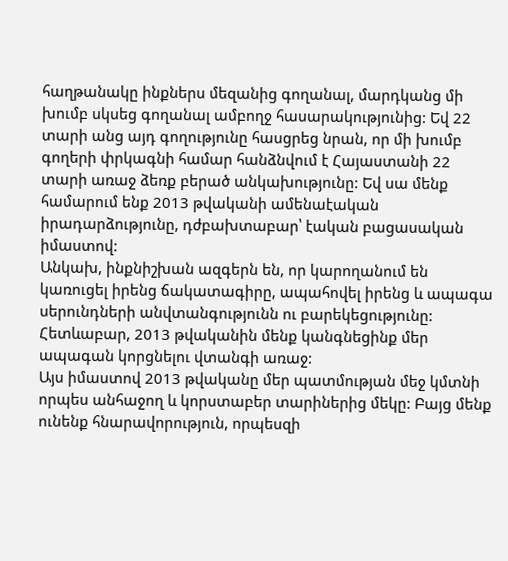հաղթանակը ինքներս մեզանից գողանալ, մարդկանց մի խումբ սկսեց գողանալ ամբողջ հասարակությունից: Եվ 22 տարի անց այդ գողությունը հասցրեց նրան, որ մի խումբ գողերի փրկագնի համար հանձնվում է Հայաստանի 22 տարի առաջ ձեռք բերած անկախությունը: Եվ սա մենք համարում ենք 2013 թվականի ամենաէական իրադարձությունը, դժբախտաբար՝ էական բացասական իմաստով:
Անկախ, ինքնիշխան ազգերն են, որ կարողանում են կառուցել իրենց ճակատագիրը, ապահովել իրենց և ապագա սերունդների անվտանգությունն ու բարեկեցությունը: Հետևաբար, 2013 թվականին մենք կանգնեցինք մեր ապագան կորցնելու վտանգի առաջ:
Այս իմաստով 2013 թվականը մեր պատմության մեջ կմտնի որպես անհաջող և կորստաբեր տարիներից մեկը: Բայց մենք ունենք հնարավորություն, որպեսզի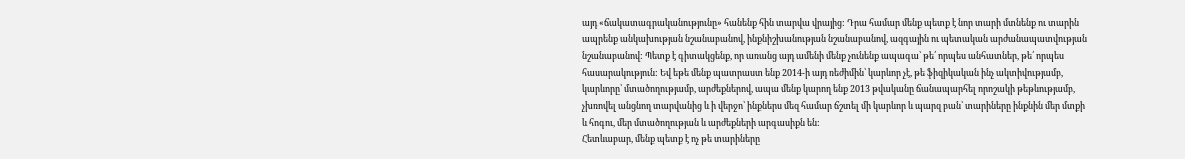այդ «ճակատագրականությունը» հանենք հին տարվա վրայից: Դրա համար մենք պետք է նոր տարի մտնենք ու տարին ապրենք անկախության նշանաբանով, ինքնիշխանության նշանաբանով, ազգային ու պետական արժանապատվության նշանաբանով: Պետք է գիտակցենք, որ առանց այդ ամենի մենք չունենք ապագա՝ թե՛ որպես անհատներ, թե՛ որպես հասարակություն: Եվ եթե մենք պատրաստ ենք 2014-ի այդ ռեժիմին՝ կարևոր չէ, թե ֆիզիկական ինչ ակտիվությամբ, կարևորը՝ մտածողությամբ, արժեքներով, ապա մենք կարող ենք 2013 թվականը ճանապարհել որոշակի թեթևությամբ, չխռովել անցնող տարվանից և ի վերջո՝ ինքներս մեզ համար ճշտել մի կարևոր և պարզ բան՝ տարիները ինքնին մեր մտքի և հոգու, մեր մտածողության և արժեքների արգասիքն են:
Հետևաբար, մենք պետք է ոչ թե տարիները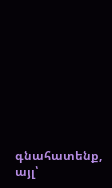գնահատենք, այլ՝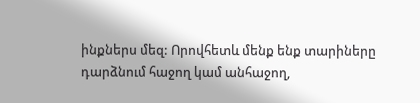ինքներս մեզ: Որովհետև մենք ենք տարիները դարձնում հաջող կամ անհաջող,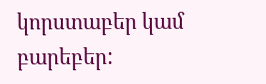կորստաբեր կամ բարեբեր: